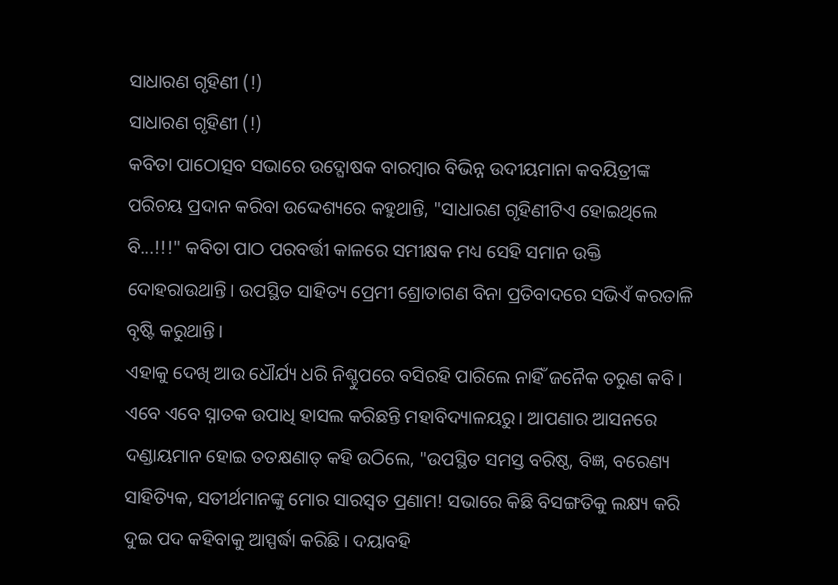ସାଧାରଣ ଗୃହିଣୀ (!)
ସାଧାରଣ ଗୃହିଣୀ (!)
କବିତା ପାଠୋତ୍ସବ ସଭାରେ ଉଦ୍ଘୋଷକ ବାରମ୍ବାର ବିଭିନ୍ନ ଉଦୀୟମାନା କବୟିତ୍ରୀଙ୍କ ପରିଚୟ ପ୍ରଦାନ କରିବା ଉଦ୍ଦେଶ୍ୟରେ କହୁଥାନ୍ତି, "ସାଧାରଣ ଗୃହିଣୀଟିଏ ହୋଇଥିଲେ ବି...!!!" କବିତା ପାଠ ପରବର୍ତ୍ତୀ କାଳରେ ସମୀକ୍ଷକ ମଧ୍ୟ ସେହି ସମାନ ଉକ୍ତି ଦୋହରାଉଥାନ୍ତି। ଉପସ୍ଥିତ ସାହିତ୍ୟ ପ୍ରେମୀ ଶ୍ରୋତାଗଣ ବିନା ପ୍ରତିବାଦରେ ସଭିଏଁ କରତାଳି ବୃଷ୍ଟି କରୁଥାନ୍ତି।
ଏହାକୁ ଦେଖି ଆଉ ଧୌର୍ଯ୍ୟ ଧରି ନିଶ୍ଚୁପରେ ବସିରହି ପାରିଲେ ନାହିଁ ଜନୈକ ତରୁଣ କବି। ଏବେ ଏବେ ସ୍ନାତକ ଉପାଧି ହାସଲ କରିଛନ୍ତି ମହାବିଦ୍ୟାଳୟରୁ। ଆପଣାର ଆସନରେ ଦଣ୍ଡାୟମାନ ହୋଇ ତତକ୍ଷଣାତ୍ କହି ଉଠିଲେ, "ଉପସ୍ଥିତ ସମସ୍ତ ବରିଷ୍ଠ, ବିଜ୍ଞ, ବରେଣ୍ୟ ସାହିତ୍ୟିକ, ସତୀର୍ଥମାନଙ୍କୁ ମୋର ସାରସ୍ଵତ ପ୍ରଣାମ! ସଭାରେ କିଛି ବିସଙ୍ଗତିକୁ ଲକ୍ଷ୍ୟ କରି ଦୁଇ ପଦ କହିବାକୁ ଆସ୍ପର୍ଦ୍ଧା କରିଛି। ଦୟାବହି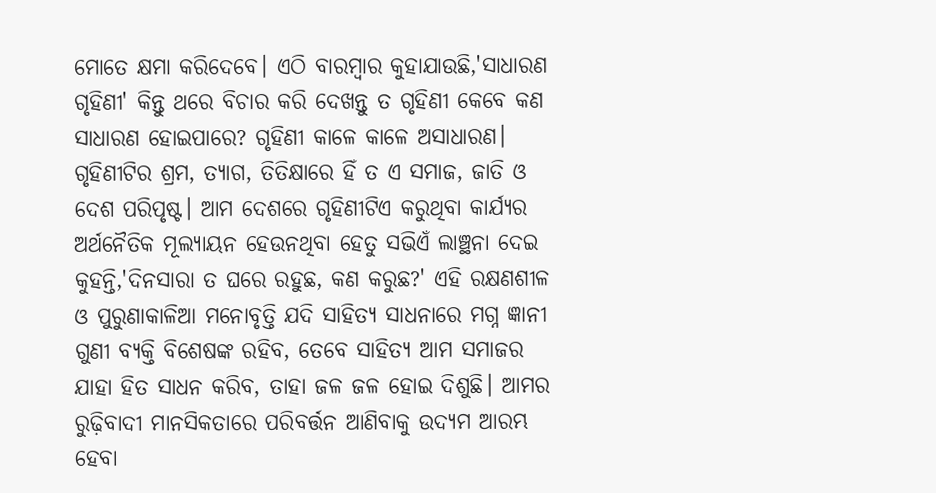ମୋତେ କ୍ଷମା କରିଦେବେ। ଏଠି ବାରମ୍ବାର କୁହାଯାଉଛି,'ସାଧାରଣ ଗୃହିଣୀ' କିନ୍ତୁ ଥରେ ବିଚାର କରି ଦେଖନ୍ତୁ ତ ଗୃହିଣୀ କେବେ କଣ ସାଧାରଣ ହୋଇପାରେ? ଗୃହିଣୀ କାଳେ କାଳେ ଅସାଧାରଣ। ଗୃହିଣୀଟିର ଶ୍ରମ, ତ୍ଯାଗ, ତିତିକ୍ଷାରେ ହିଁ ତ ଏ ସମାଜ, ଜାତି ଓ ଦେଶ ପରିପୃଷ୍ଟ। ଆମ ଦେଶରେ ଗୃହିଣୀଟିଏ କରୁଥିବା କାର୍ଯ୍ୟର ଅର୍ଥନୈତିକ ମୂଲ୍ୟାୟନ ହେଉନଥିବା ହେତୁ ସଭିଏଁ ଲାଞ୍ଛନା ଦେଇ କୁହନ୍ତି,'ଦିନସାରା ତ ଘରେ ରହୁଛ, କଣ କରୁଛ?' ଏହି ରକ୍ଷଣଶୀଳ ଓ ପୁରୁଣାକାଳିଆ ମନୋବୃତ୍ତି ଯଦି ସାହିତ୍ୟ ସାଧନାରେ ମଗ୍ନ ଜ୍ଞାନୀ ଗୁଣୀ ବ୍ଯକ୍ତି ବିଶେଷଙ୍କ ରହିବ, ତେବେ ସାହିତ୍ୟ ଆମ ସମାଜର ଯାହା ହିତ ସାଧନ କରିବ, ତାହା ଜଳ ଜଳ ହୋଇ ଦିଶୁଛି। ଆମର ରୁଢ଼ିବାଦୀ ମାନସିକତାରେ ପରିବର୍ତ୍ତନ ଆଣିବାକୁ ଉଦ୍ୟମ ଆରମ୍ଭ ହେବା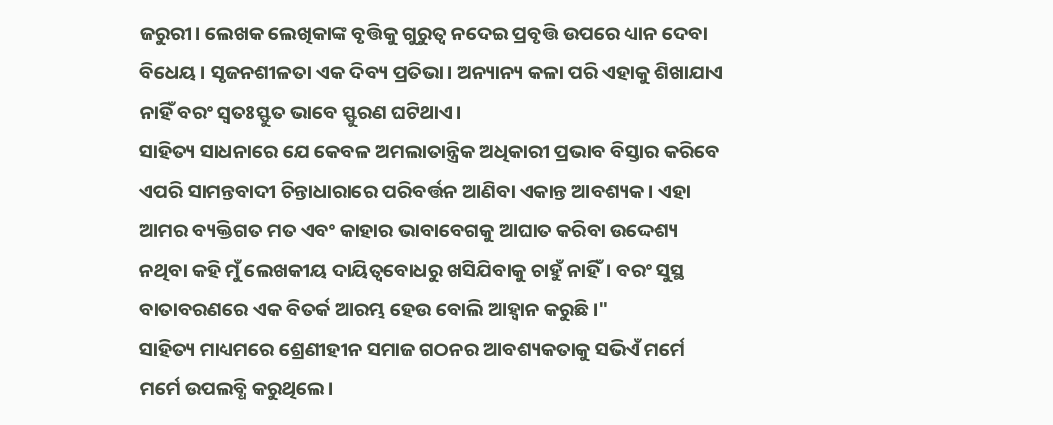ଜରୁରୀ। ଲେଖକ ଲେଖିକାଙ୍କ ବୃତ୍ତିକୁ ଗୁରୁତ୍ବ ନଦେଇ ପ୍ରବୃତ୍ତି ଉପରେ ଧ୍ୟାନ ଦେବା ବିଧେୟ। ସୃଜନଶୀଳତା ଏକ ଦିବ୍ୟ ପ୍ରତିଭା। ଅନ୍ୟାନ୍ୟ କଳା ପରି ଏହାକୁ ଶିଖାଯାଏ ନାହିଁ ବରଂ ସ୍ବତଃସ୍ଫୁତ ଭାବେ ସ୍ଫୁରଣ ଘଟିଥାଏ।
ସାହିତ୍ୟ ସାଧନାରେ ଯେ କେବଳ ଅମଲାତାନ୍ତ୍ରିକ ଅଧିକାରୀ ପ୍ରଭାବ ବିସ୍ତାର କରିବେ ଏପରି ସାମନ୍ତବାଦୀ ଚିନ୍ତାଧାରାରେ ପରିବର୍ତ୍ତନ ଆଣିବା ଏକାନ୍ତ ଆବଶ୍ୟକ। ଏହା ଆମର ବ୍ୟକ୍ତିଗତ ମତ ଏବଂ କାହାର ଭାବାବେଗକୁ ଆଘାତ କରିବା ଉଦ୍ଦେଶ୍ୟ ନଥିବା କହି ମୁଁ ଲେଖକୀୟ ଦାୟିତ୍ଵବୋଧରୁ ଖସିଯିବାକୁ ଚାହୁଁ ନାହିଁ। ବରଂ ସୁସ୍ଥ ବାତାବରଣରେ ଏକ ବିତର୍କ ଆରମ୍ଭ ହେଉ ବୋଲି ଆହ୍ବାନ କରୁଛି।"
ସାହିତ୍ୟ ମାଧ୍ୟମରେ ଶ୍ରେଣୀହୀନ ସମାଜ ଗଠନର ଆବଶ୍ୟକତାକୁ ସଭିଏଁ ମର୍ମେ ମର୍ମେ ଉପଲବ୍ଧି କରୁଥିଲେ।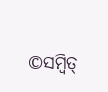©ସମ୍ବିତ୍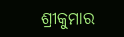ଶ୍ରୀକୁମାର